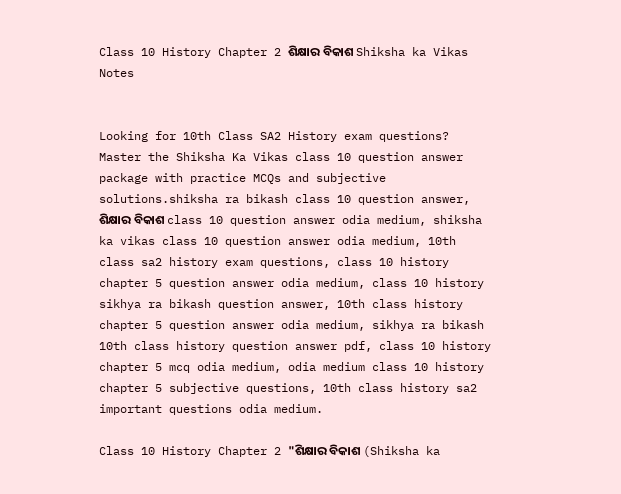Class 10 History Chapter 2 ଶିକ୍ଷାର ବିକାଶ Shiksha ka Vikas Notes


Looking for 10th Class SA2 History exam questions? Master the Shiksha Ka Vikas class 10 question answer package with practice MCQs and subjective solutions.shiksha ra bikash class 10 question answer, ଶିକ୍ଷାର ବିକାଶ class 10 question answer odia medium, shiksha ka vikas class 10 question answer odia medium, 10th class sa2 history exam questions, class 10 history chapter 5 question answer odia medium, class 10 history sikhya ra bikash question answer, 10th class history chapter 5 question answer odia medium, sikhya ra bikash 10th class history question answer pdf, class 10 history chapter 5 mcq odia medium, odia medium class 10 history chapter 5 subjective questions, 10th class history sa2 important questions odia medium.

Class 10 History Chapter 2 "ଶିକ୍ଷାର ବିକାଶ (Shiksha ka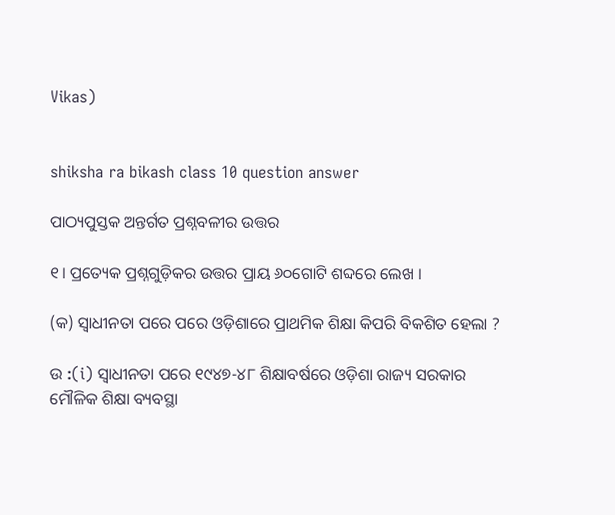Vikas)


shiksha ra bikash class 10 question answer

ପାଠ୍ୟପୁସ୍ତକ ଅନ୍ତର୍ଗତ ପ୍ରଶ୍ନବଳୀର ଉତ୍ତର

୧। ପ୍ରତ୍ୟେକ ପ୍ରଶ୍ନଗୁଡ଼ିକର ଉତ୍ତର ପ୍ରାୟ ୬୦ଗୋଟି ଶବ୍ଦରେ ଲେଖ ।

(କ) ସ୍ଵାଧୀନତା ପରେ ପରେ ଓଡ଼ିଶାରେ ପ୍ରାଥମିକ ଶିକ୍ଷା କିପରି ବିକଶିତ ହେଲା ?

ଉ :(i) ସ୍ଵାଧୀନତା ପରେ ୧୯୪୭-୪୮ ଶିକ୍ଷାବର୍ଷରେ ଓଡ଼ିଶା ରାଜ୍ୟ ସରକାର ମୌଳିକ ଶିକ୍ଷା ବ୍ୟବସ୍ଥା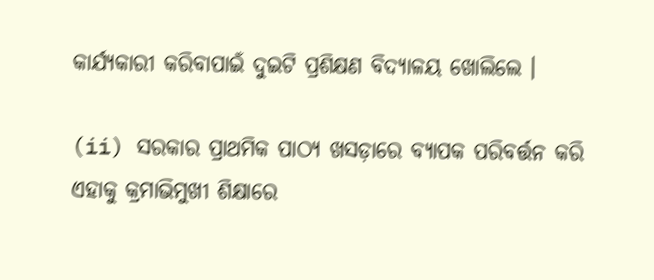କାର୍ଯ୍ୟକାରୀ କରିବାପାଇଁ ଦୁଇଟି ପ୍ରଶିକ୍ଷଣ ବିଦ୍ୟାଳୟ ଖୋଲିଲେ ।

(ii) ସରକାର ପ୍ରାଥମିକ ପାଠ୍ୟ ଖସଡ଼ାରେ ବ୍ୟାପକ ପରିବର୍ତ୍ତନ କରି ଏହାକୁ କ୍ରମାଭିମୁଖୀ ଶିକ୍ଷାରେ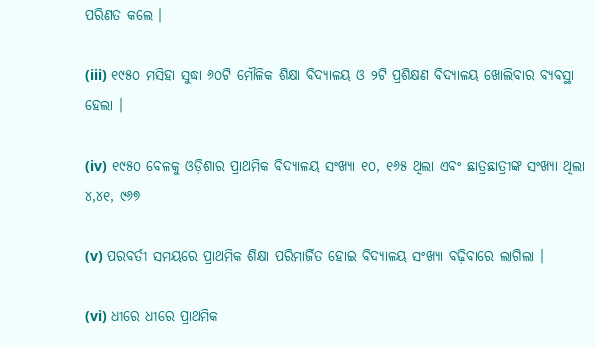ପରିଣତ କଲେ ।

(iii) ୧୯୫୦ ମସିହା ସୁଦ୍ଧା ୬୦ଟି ମୌଳିକ ଶିକ୍ଷା ବିଦ୍ୟାଳୟ ଓ ୨ଟି ପ୍ରଶିକ୍ଷଣ ବିଦ୍ୟାଳୟ ଖୋଲିବାର ବ୍ୟବସ୍ଥା ହେଲା ।

(iv) ୧୯୫୦ ବେଳକୁ ଓଡ଼ିଶାର ପ୍ରାଥମିକ ବିଦ୍ୟାଳୟ ସଂଖ୍ୟା ୧୦, ୧୬୫ ଥିଲା ଏବଂ ଛାତ୍ରଛାତ୍ରୀଙ୍କ ସଂଖ୍ୟା ଥିଲା ୪,୪୧, ୯୬୭

(v) ପରବର୍ତୀ ସମୟରେ ପ୍ରାଥମିକ ଶିକ୍ଷା ପରିମାର୍ଜିତ ହୋଇ ବିଦ୍ୟାଳୟ ସଂଖ୍ୟା ବଢ଼ିବାରେ ଲାଗିଲା ।

(vi) ଧୀରେ ଧୀରେ ପ୍ରାଥମିକ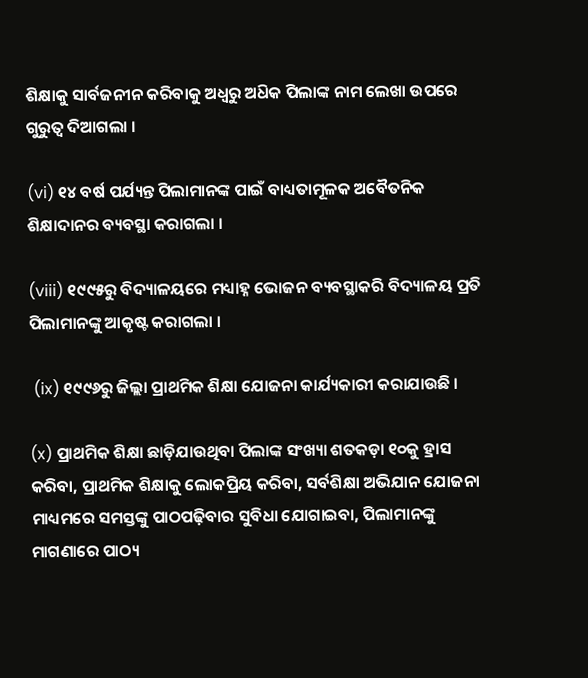ଶିକ୍ଷାକୁ ସାର୍ବଜନୀନ କରିବାକୁ ଅଧ୍ଵରୁ ଅଧ‌ିକ ପିଲାଙ୍କ ନାମ ଲେଖା ଉପରେ ଗୁରୁତ୍ଵ ଦିଆଗଲା ।

(vi) ୧୪ ବର୍ଷ ପର୍ଯ୍ୟନ୍ତ ପିଲାମାନଙ୍କ ପାଇଁ ବାଧ୍ୟତାମୂଳକ ଅବୈତନିକ ଶିକ୍ଷାଦାନର ବ୍ୟବସ୍ଥା କରାଗଲା ।

(viii) ୧୯୯୫ରୁ ବିଦ୍ୟାଳୟରେ ମଧ୍ୟାହ୍ନ ଭୋଜନ ବ୍ୟବସ୍ଥାକରି ବିଦ୍ୟାଳୟ ପ୍ରତି ପିଲାମାନଙ୍କୁ ଆକୃଷ୍ଟ କରାଗଲା ।

 (ix) ୧୯୯୬ରୁ ଜିଲ୍ଲା ପ୍ରାଥମିକ ଶିକ୍ଷା ଯୋଜନା କାର୍ଯ୍ୟକାରୀ କରାଯାଉଛି ।

(x) ପ୍ରାଥମିକ ଶିକ୍ଷା ଛାଡ଼ିଯାଉଥିବା ପିଲାଙ୍କ ସଂଖ୍ୟା ଶତକଡ଼ା ୧୦କୁ ହ୍ରାସ କରିବା, ପ୍ରାଥମିକ ଶିକ୍ଷାକୁ ଲୋକପ୍ରିୟ କରିବା, ସର୍ବଶିକ୍ଷା ଅଭିଯାନ ଯୋଜନା ମାଧ୍ୟମରେ ସମସ୍ତଙ୍କୁ ପାଠପଢ଼ିବାର ସୁବିଧା ଯୋଗାଇବା, ପିଲାମାନଙ୍କୁ ମାଗଣାରେ ପାଠ୍ୟ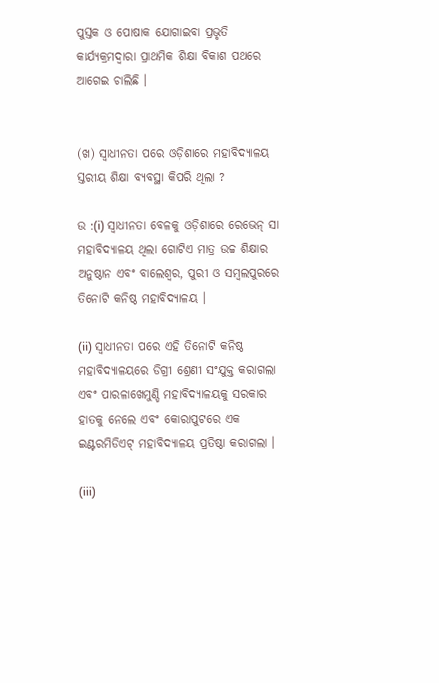ପୁସ୍ତକ ଓ ପୋଷାକ ଯୋଗାଇବା ପ୍ରଭୃତି କାର୍ଯ୍ୟକ୍ରମଦ୍ବାରା ପ୍ରାଥମିକ ଶିକ୍ଷା ବିକାଶ ପଥରେ ଆଗେଇ ଚାଲିଛି ।


(ଖ) ସ୍ଵାଧୀନତା ପରେ ଓଡ଼ିଶାରେ ମହାବିଦ୍ୟାଳୟ ସ୍ତରୀୟ ଶିକ୍ଷା ବ୍ୟବସ୍ଥା କିପରି ଥିଲା ?

ଉ :(i) ସ୍ଵାଧୀନତା ବେଳକୁ ଓଡ଼ିଶାରେ ରେଭେନ୍‌ ସା ମହାବିଦ୍ୟାଳୟ ଥିଲା ଗୋଟିଏ ମାତ୍ର ଉଚ୍ଚ ଶିକ୍ଷାର ଅନୁଷ୍ଠାନ ଏବଂ ବାଲେଶ୍ୱର, ପୁରୀ ଓ ସମ୍ବଲପୁରରେ ତିନୋଟି କନିଷ୍ଠ ମହାବିଦ୍ୟାଳୟ ।

(ii) ସ୍ଵାଧୀନତା ପରେ ଏହି ତିନୋଟି କନିଷ୍ଠ ମହାବିଦ୍ୟାଳୟରେ ଡିଗ୍ରୀ ଶ୍ରେଣୀ ସଂଯୁକ୍ତ କରାଗଲା ଏବଂ ପାରଳାଖେମୁଣ୍ଡି ମହାବିଦ୍ୟାଳୟକୁ ସରକାର ହାତକୁ ନେଲେ ଏବଂ କୋରାପୁଟରେ ଏକ ଇଣ୍ଟରମିଡିଏଟ୍ ମହାବିଦ୍ୟାଳୟ ପ୍ରତିଷ୍ଠା କରାଗଲା ।

(iii)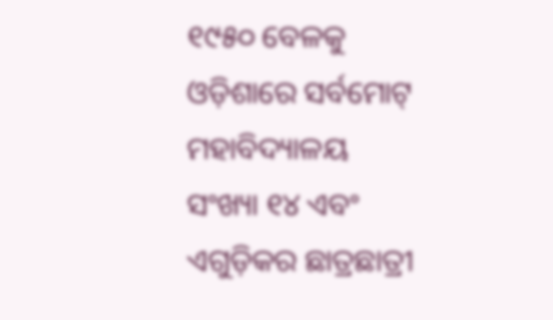୧୯୫୦ ବେଳକୁ ଓଡ଼ିଶାରେ ସର୍ବମୋଟ୍ ମହାବିଦ୍ୟାଳୟ ସଂଖ୍ୟା ୧୪ ଏବଂ ଏଗୁଡ଼ିକର ଛାତ୍ରଛାତ୍ରୀ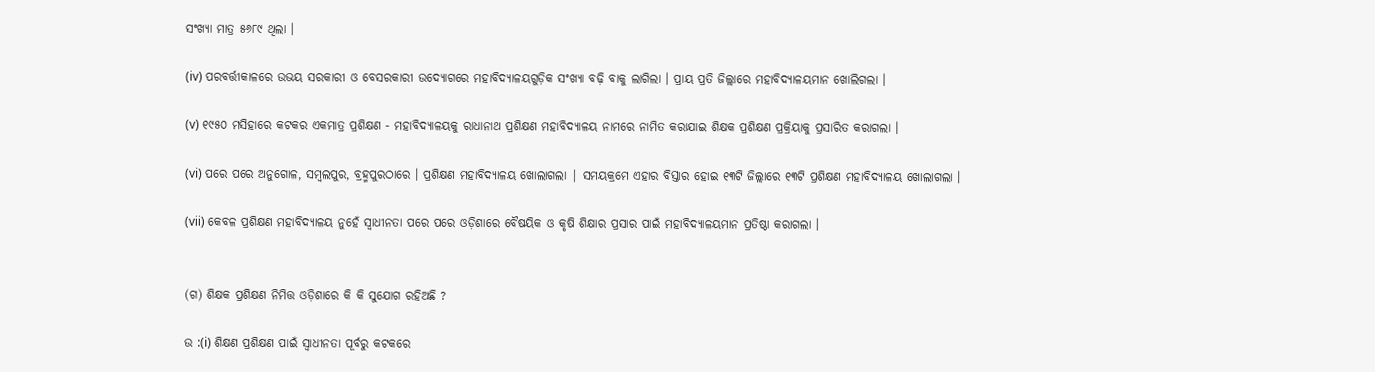ସଂଖ୍ୟା ମାତ୍ର ୫୬୮୯ ଥିଲା ।

(iv) ପରବର୍ତ୍ତୀକାଳରେ ଉଭୟ ସରକାରୀ ଓ ବେସରକାରୀ ଉଦ୍ୟୋଗରେ ମହାବିଦ୍ୟାଳୟଗୁଡ଼ିକ ସଂଖ୍ୟା ବଢ଼ି ବାକୁ ଲାଗିଲା । ପ୍ରାୟ ପ୍ରତି ଜିଲ୍ଲାରେ ମହାବିଦ୍ୟାଳୟମାନ ଖୋଲିଗଲା ।

(v) ୧୯୫୦ ମସିହାରେ କଟକର ଏକମାତ୍ର ପ୍ରଶିକ୍ଷଣ - ମହାବିଦ୍ୟାଳୟକୁ ରାଧାନାଥ ପ୍ରଶିକ୍ଷଣ ମହାବିଦ୍ୟାଳୟ ନାମରେ ନାମିତ କରାଯାଇ ଶିକ୍ଷକ ପ୍ରଶିକ୍ଷଣ ପ୍ରକ୍ରିୟାକୁ ପ୍ରସାରିତ କରାଗଲା ।

(vi) ପରେ ପରେ ଅନୁଗୋଳ, ସମ୍ବଲପୁର, ବ୍ରହ୍ମପୁରଠାରେ । ପ୍ରଶିକ୍ଷଣ ମହାବିଦ୍ୟାଳୟ ଖୋଲାଗଲା | ସମୟକ୍ରମେ ଏହାର ବିସ୍ତାର ହୋଇ ୧୩ଟି ଜିଲ୍ଲାରେ ୧୩ଟି ପ୍ରଶିକ୍ଷଣ ମହାବିଦ୍ୟାଳୟ ଖୋଲାଗଲା ।

(vii) କେବଳ ପ୍ରଶିକ୍ଷଣ ମହାବିଦ୍ୟାଳୟ ନୁହେଁ ସ୍ଵାଧୀନତା ପରେ ପରେ ଓଡ଼ିଶାରେ ବୈଷୟିକ ଓ କୃଷି ଶିକ୍ଷାର ପ୍ରସାର ପାଇଁ ମହାବିଦ୍ୟାଳୟମାନ ପ୍ରତିଷ୍ଠା କରାଗଲା ।


(ଗ) ଶିକ୍ଷକ ପ୍ରଶିକ୍ଷଣ ନିମିତ୍ତ ଓଡ଼ିଶାରେ କି କି ସୁଯୋଗ ରହିଅଛି ?

ଉ :(i) ଶିକ୍ଷଣ ପ୍ରଶିକ୍ଷଣ ପାଇଁ ସ୍ଵାଧୀନତା ପୂର୍ବରୁ କଟକରେ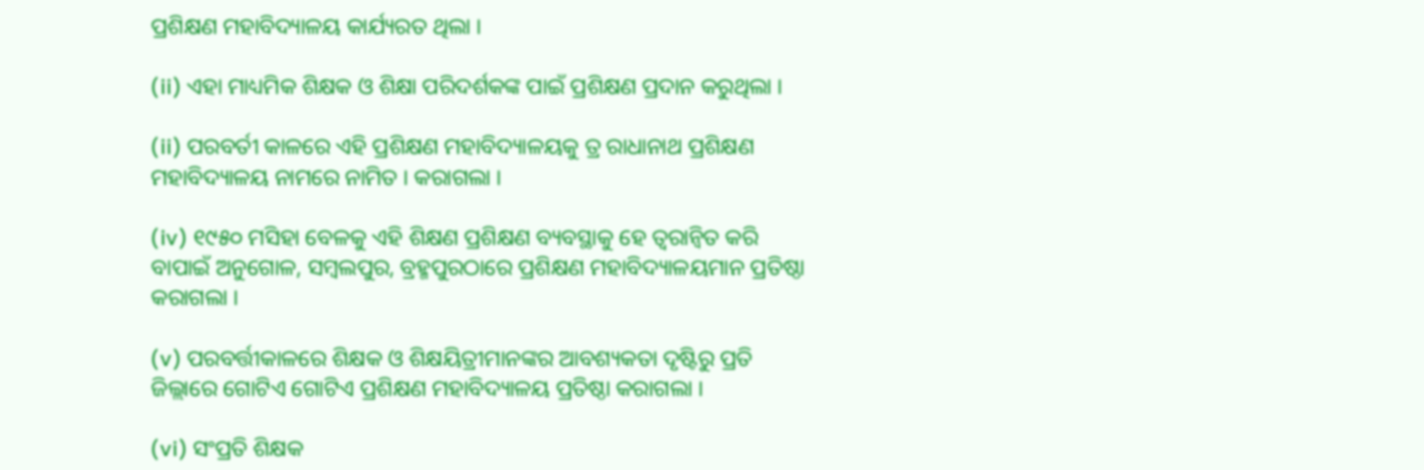ପ୍ରଶିକ୍ଷଣ ମହାବିଦ୍ୟାଳୟ କାର୍ଯ୍ୟରତ ଥିଲା ।

(ii) ଏହା ମାଧ୍ୟମିକ ଶିକ୍ଷକ ଓ ଶିକ୍ଷା ପରିଦର୍ଶକଙ୍କ ପାଇଁ ପ୍ରଶିକ୍ଷଣ ପ୍ରଦାନ କରୁଥିଲା ।

(ii) ପରବର୍ତୀ କାଳରେ ଏହି ପ୍ରଶିକ୍ଷଣ ମହାବିଦ୍ୟାଳୟକୁ ତ୍ର ରାଧାନାଥ ପ୍ରଶିକ୍ଷଣ ମହାବିଦ୍ୟାଳୟ ନାମରେ ନାମିତ । କରାଗଲା ।

(iv) ୧୯୫୦ ମସିହା ବେଳକୁ ଏହି ଶିକ୍ଷଣ ପ୍ରଶିକ୍ଷଣ ବ୍ୟବସ୍ଥାକୁ ହେ ତ୍ବରାନ୍ବିତ କରି ବାପାଇଁ ଅନୁଗୋଳ, ସମ୍ବଲପୁର, ବ୍ରହ୍ମପୁରଠାରେ ପ୍ରଶିକ୍ଷଣ ମହାବିଦ୍ୟାଳୟମାନ ପ୍ରତିଷ୍ଠା କରାଗଲା ।

(v) ପରବର୍ତ୍ତୀକାଳରେ ଶିକ୍ଷକ ଓ ଶିକ୍ଷୟିତ୍ରୀମାନଙ୍କର ଆବଶ୍ୟକତା ଦୃଷ୍ଟିରୁ ପ୍ରତି ଜିଲ୍ଲାରେ ଗୋଟିଏ ଗୋଟିଏ ପ୍ରଶିକ୍ଷଣ ମହାବିଦ୍ୟାଳୟ ପ୍ରତିଷ୍ଠା କରାଗଲା ।

(vi) ସଂପ୍ରତି ଶିକ୍ଷକ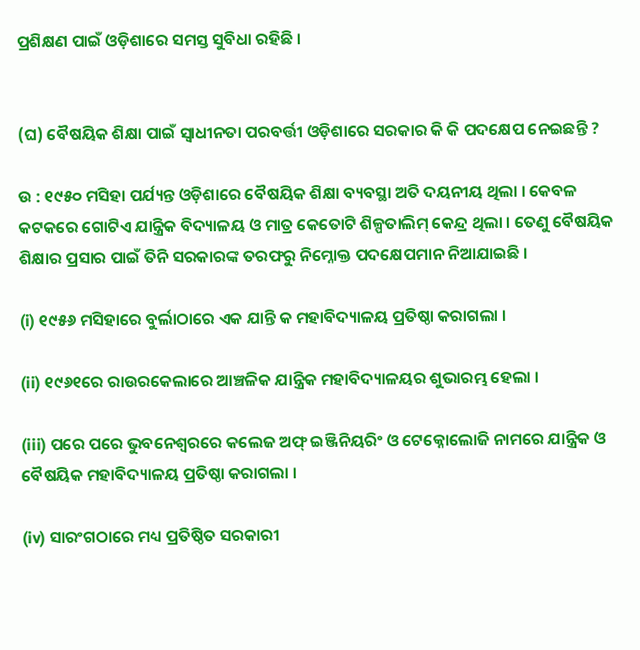ପ୍ରଶିକ୍ଷଣ ପାଇଁ ଓଡ଼ିଶାରେ ସମସ୍ତ ସୁବିଧା ରହିଛି ।


(ଘ) ବୈଷୟିକ ଶିକ୍ଷା ପାଇଁ ସ୍ବାଧୀନତା ପରବର୍ତ୍ତୀ ଓଡ଼ିଶାରେ ସରକାର କି କି ପଦକ୍ଷେପ ନେଇଛନ୍ତି ?

ଉ : ୧୯୫୦ ମସିହା ପର୍ଯ୍ୟନ୍ତ ଓଡ଼ିଶାରେ ବୈଷୟିକ ଶିକ୍ଷା ବ୍ୟବସ୍ଥା ଅତି ଦୟନୀୟ ଥିଲା । କେବଳ କଟକରେ ଗୋଟିଏ ଯାନ୍ତ୍ରିକ ବିଦ୍ୟାଳୟ ଓ ମାତ୍ର କେତୋଟି ଶିଳ୍ପତାଲିମ୍ କେନ୍ଦ୍ର ଥିଲା । ତେଣୁ ବୈଷୟିକ ଶିକ୍ଷାର ପ୍ରସାର ପାଇଁ ତିନି ସରକାରଙ୍କ ତରଫରୁ ନିମ୍ନୋକ୍ତ ପଦକ୍ଷେପମାନ ନିଆଯାଇଛି ।

(i) ୧୯୫୬ ମସିହାରେ ବୁର୍ଲାଠାରେ ଏକ ଯାନ୍ତି କ ମହାବିଦ୍ୟାଳୟ ପ୍ରତିଷ୍ଠା କରାଗଲା ।

(ii) ୧୯୬୧ରେ ରାଉରକେଲାରେ ଆଞ୍ଚଳିକ ଯାନ୍ତ୍ରିକ ମହାବିଦ୍ୟାଳୟର ଶୁଭାରମ୍ଭ ହେଲା ।

(iii) ପରେ ପରେ ଭୁବନେଶ୍ବରରେ କଲେଜ ଅଫ୍ ଇଞ୍ଜିନିୟରିଂ ଓ ଟେକ୍ନୋଲୋଜି ନାମରେ ଯାନ୍ତ୍ରିକ ଓ ବୈଷୟିକ ମହାବିଦ୍ୟାଳୟ ପ୍ରତିଷ୍ଠା କରାଗଲା ।

(iv) ସାରଂଗଠାରେ ମଧ୍ୟ ପ୍ରତିଷ୍ଠିତ ସରକାରୀ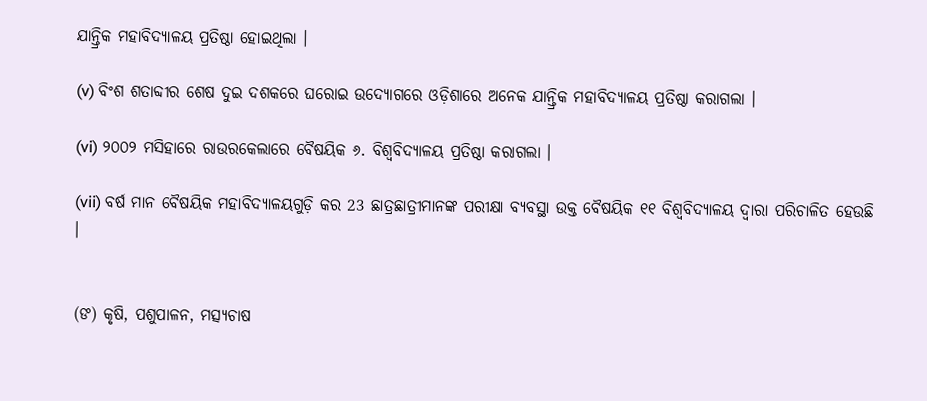ଯାନ୍ତ୍ରିକ ମହାବିଦ୍ୟାଳୟ ପ୍ରତିଷ୍ଠା ହୋଇଥିଲା ।

(v) ବିଂଶ ଶତାବ୍ଦୀର ଶେଷ ଦୁଇ ଦଶକରେ ଘରୋଇ ଉଦ୍ୟୋଗରେ ଓଡ଼ିଶାରେ ଅନେକ ଯାନ୍ତ୍ରିକ ମହାବିଦ୍ୟାଳୟ ପ୍ରତିଷ୍ଠା କରାଗଲା ।

(vi) ୨୦୦୨ ମସିହାରେ ରାଉରକେଲାରେ ବୈଷୟିକ ୬. ବିଶ୍ବବିଦ୍ୟାଳୟ ପ୍ରତିଷ୍ଠା କରାଗଲା ।

(vii) ବର୍ଷ ମାନ ବୈଷୟିକ ମହାବିଦ୍ୟାଳୟଗୁଡ଼ି କର 23 ଛାତ୍ରଛାତ୍ରୀମାନଙ୍କ ପରୀକ୍ଷା ବ୍ୟବସ୍ଥା ଉକ୍ତ ବୈଷୟିକ ୧୧ ବିଶ୍ବବିଦ୍ୟାଳୟ ଦ୍ବାରା ପରିଚାଳିତ ହେଉଛି ।


(ଙ) କୃଷି, ପଶୁପାଳନ, ମତ୍ସ୍ୟଚାଷ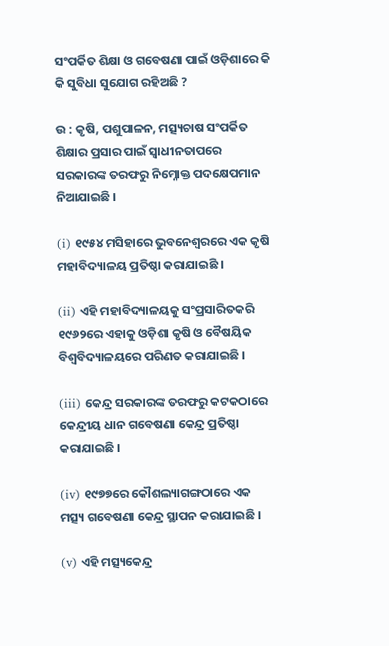ସଂପର୍କିତ ଶିକ୍ଷା ଓ ଗବେଷଣା ପାଇଁ ଓଡ଼ିଶାରେ କି କି ସୁବିଧା ସୁଯୋଗ ରହିଅଛି ?

ଉ : କୃଷି, ପଶୁପାଳନ, ମତ୍ସ୍ୟଚାଷ ସଂପର୍କିତ ଶିକ୍ଷାର ପ୍ରସାର ପାଇଁ ସ୍ଵାଧୀନତାପରେ ସରକାରଙ୍କ ତରଫରୁ ନିମ୍ନୋକ୍ତ ପଦକ୍ଷେପମାନ ନିଆଯାଇଛି ।

(i) ୧୯୫୪ ମସିହାରେ ଭୁବନେଶ୍ବରରେ ଏକ କୃଷି ମହାବିଦ୍ୟାଳୟ ପ୍ରତିଷ୍ଠା କରାଯାଇଛି ।

(ii) ଏହି ମହାବିଦ୍ୟାଳୟକୁ ସଂପ୍ରସାରିତକରି ୧୯୬୨ରେ ଏହାକୁ ଓଡ଼ିଶା କୃଷି ଓ ବୈଷୟିକ ବିଶ୍ବବିଦ୍ୟାଳୟରେ ପରିଣତ କରାଯାଇଛି ।

(iii) କେନ୍ଦ୍ର ସରକାରଙ୍କ ତରଫରୁ କଟକଠାରେ କେନ୍ଦ୍ରୀୟ ଧାନ ଗବେଷଣା କେନ୍ଦ୍ର ପ୍ରତିଷ୍ଠା କରାଯାଇଛି ।

(iv) ୧୯୭୭ରେ କୌଶଲ୍ୟାଗଙ୍ଗଠାରେ ଏକ ମତ୍ସ୍ୟ ଗବେଷଣା କେନ୍ଦ୍ର ସ୍ଥାପନ କରାଯାଇଛି ।

(v) ଏହି ମତ୍ସ୍ୟକେନ୍ଦ୍ର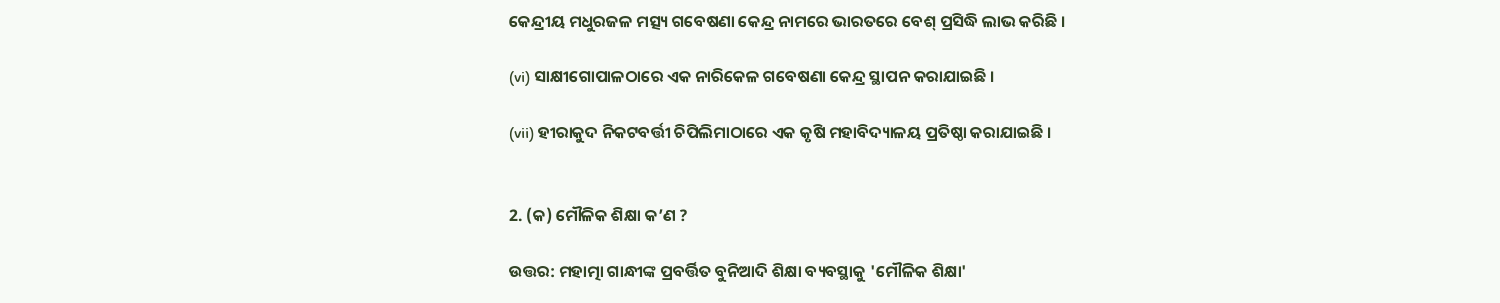କେନ୍ଦ୍ରୀୟ ମଧୁରଜଳ ମତ୍ସ୍ୟ ଗବେଷଣା କେନ୍ଦ୍ର ନାମରେ ଭାରତରେ ବେଶ୍ ପ୍ରସିଦ୍ଧି ଲାଭ କରିଛି ।

(vi) ସାକ୍ଷୀଗୋପାଳଠାରେ ଏକ ନାରିକେଳ ଗବେଷଣା କେନ୍ଦ୍ର ସ୍ଥାପନ କରାଯାଇଛି ।

(vii) ହୀରାକୁଦ ନିକଟବର୍ତ୍ତୀ ଚିପିଲିମାଠାରେ ଏକ କୃଷି ମହାବିଦ୍ୟାଳୟ ପ୍ରତିଷ୍ଠା କରାଯାଇଛି ।


2. (କ) ମୌଳିକ ଶିକ୍ଷା କ’ଣ ?

ଉତ୍ତର: ମହାତ୍ମା ଗାନ୍ଧୀଙ୍କ ପ୍ରବର୍ତ୍ତିତ ବୁନିଆଦି ଶିକ୍ଷା ବ୍ୟବସ୍ଥାକୁ 'ମୌଳିକ ଶିକ୍ଷା'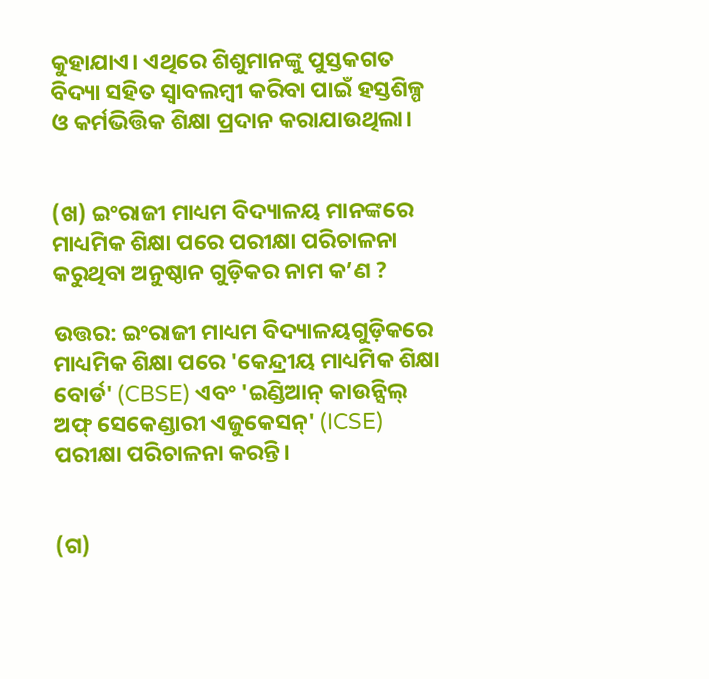କୁହାଯାଏ। ଏଥିରେ ଶିଶୁମାନଙ୍କୁ ପୁସ୍ତକଗତ ବିଦ୍ୟା ସହିତ ସ୍ୱାବଲମ୍ବୀ କରିବା ପାଇଁ ହସ୍ତଶିଳ୍ପ ଓ କର୍ମଭିତ୍ତିକ ଶିକ୍ଷା ପ୍ରଦାନ କରାଯାଉଥିଲା।


(ଖ) ଇଂରାଜୀ ମାଧ୍ୟମ ବିଦ୍ୟାଳୟ ମାନଙ୍କରେ ମାଧ୍ୟମିକ ଶିକ୍ଷା ପରେ ପରୀକ୍ଷା ପରିଚାଳନା କରୁଥିବା ଅନୁଷ୍ଠାନ ଗୁଡ଼ିକର ନାମ କ’ଣ ?

ଉତ୍ତର: ଇଂରାଜୀ ମାଧ୍ୟମ ବିଦ୍ୟାଳୟଗୁଡ଼ିକରେ ମାଧ୍ୟମିକ ଶିକ୍ଷା ପରେ 'କେନ୍ଦ୍ରୀୟ ମାଧ୍ୟମିକ ଶିକ୍ଷା ବୋର୍ଡ' (CBSE) ଏବଂ 'ଇଣ୍ଡିଆନ୍ କାଉନ୍ସିଲ୍ ଅଫ୍ ସେକେଣ୍ଡାରୀ ଏଜୁକେସନ୍' (ICSE) ପରୀକ୍ଷା ପରିଚାଳନା କରନ୍ତି।


(ଗ)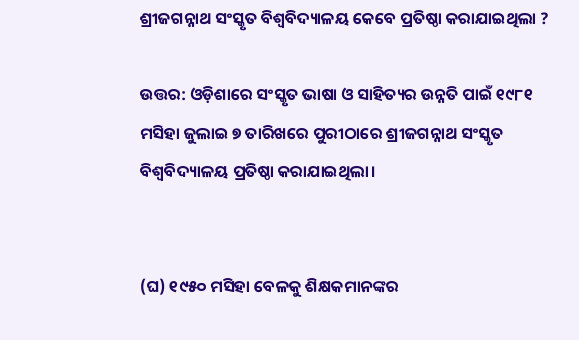ଶ୍ରୀଜଗନ୍ନାଥ ସଂସ୍କୃତ ବିଶ୍ଵବିଦ୍ୟାଳୟ କେବେ ପ୍ରତିଷ୍ଠା କରାଯାଇଥିଲା ?

ଉତ୍ତର: ଓଡ଼ିଶାରେ ସଂସ୍କୃତ ଭାଷା ଓ ସାହିତ୍ୟର ଉନ୍ନତି ପାଇଁ ୧୯୮୧ ମସିହା ଜୁଲାଇ ୭ ତାରିଖରେ ପୁରୀଠାରେ ଶ୍ରୀଜଗନ୍ନାଥ ସଂସ୍କୃତ ବିଶ୍ଵବିଦ୍ୟାଳୟ ପ୍ରତିଷ୍ଠା କରାଯାଇଥିଲା।


(ଘ) ୧୯୫୦ ମସିହା ବେଳକୁ ଶିକ୍ଷକମାନଙ୍କର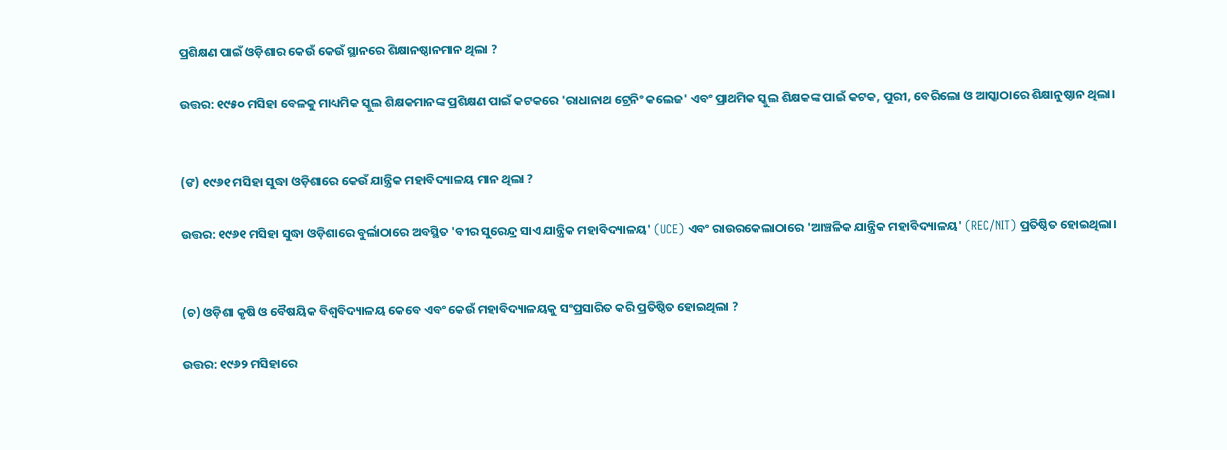ପ୍ରଶିକ୍ଷଣ ପାଇଁ ଓଡ଼ିଶାର କେଉଁ କେଉଁ ସ୍ଥାନରେ ଶିକ୍ଷାନଷ୍ଠାନମାନ ଥିଲା ?

ଉତ୍ତର: ୧୯୫୦ ମସିହା ବେଳକୁ ମାଧ୍ୟମିକ ସ୍କୁଲ ଶିକ୍ଷକମାନଙ୍କ ପ୍ରଶିକ୍ଷଣ ପାଇଁ କଟକରେ 'ରାଧାନାଥ ଟ୍ରେନିଂ କଲେଜ' ଏବଂ ପ୍ରାଥମିକ ସ୍କୁଲ ଶିକ୍ଷକଙ୍କ ପାଇଁ କଟକ, ପୁରୀ, ବେରିଲୋ ଓ ଆସ୍କାଠାରେ ଶିକ୍ଷାନୁଷ୍ଠାନ ଥିଲା।


(ଙ) ୧୯୬୧ ମସିହା ସୁଦ୍ଧା ଓଡ଼ିଶାରେ କେଉଁ ଯାନ୍ତ୍ରିକ ମହାବିଦ୍ୟାଳୟ ମାନ ଥିଲା ?

ଉତ୍ତର: ୧୯୬୧ ମସିହା ସୁଦ୍ଧା ଓଡ଼ିଶାରେ ବୁର୍ଲାଠାରେ ଅବସ୍ଥିତ 'ବୀର ସୁରେନ୍ଦ୍ର ସାଏ ଯାନ୍ତ୍ରିକ ମହାବିଦ୍ୟାଳୟ' (UCE) ଏବଂ ରାଉରକେଲାଠାରେ 'ଆଞ୍ଚଳିକ ଯାନ୍ତ୍ରିକ ମହାବିଦ୍ୟାଳୟ' (REC/NIT) ପ୍ରତିଷ୍ଠିତ ହୋଇଥିଲା।


(ଚ) ଓଡ଼ିଶା କୃଷି ଓ ବୈଷୟିକ ବିଶ୍ଵବିଦ୍ୟାଳୟ କେବେ ଏବଂ କେଉଁ ମହାବିଦ୍ୟାଳୟକୁ ସଂପ୍ରସାରିତ କରି ପ୍ରତିଷ୍ଠିତ ହୋଇଥିଲା ?

ଉତ୍ତର: ୧୯୬୨ ମସିହାରେ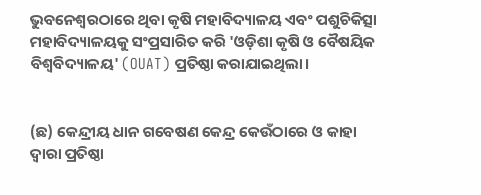ଭୁବନେଶ୍ୱରଠାରେ ଥିବା କୃଷି ମହାବିଦ୍ୟାଳୟ ଏବଂ ପଶୁଚିକିତ୍ସା ମହାବିଦ୍ୟାଳୟକୁ ସଂପ୍ରସାରିତ କରି 'ଓଡ଼ିଶା କୃଷି ଓ ବୈଷୟିକ ବିଶ୍ଵବିଦ୍ୟାଳୟ' (OUAT) ପ୍ରତିଷ୍ଠା କରାଯାଇଥିଲା।


(ଛ) କେନ୍ଦ୍ରୀୟ ଧାନ ଗବେଷଣ କେନ୍ଦ୍ର କେଉଁଠାରେ ଓ କାହା ଦ୍ବାରା ପ୍ରତିଷ୍ଠା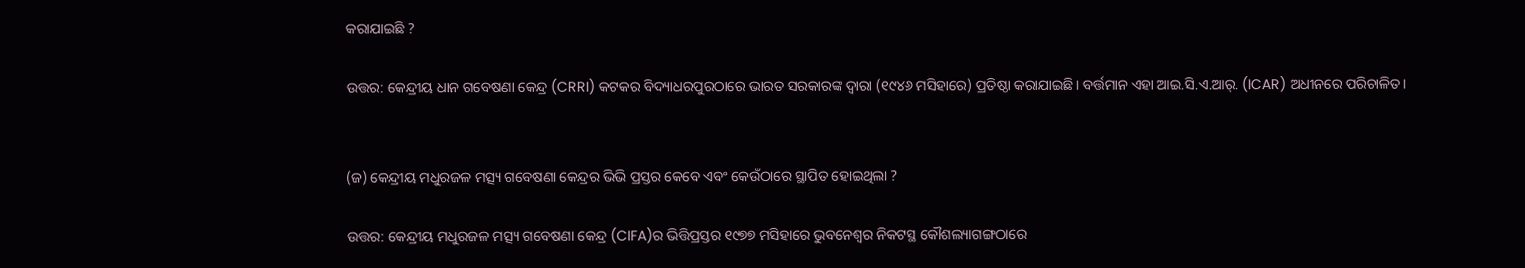କରାଯାଇଛି ?

ଉତ୍ତର: କେନ୍ଦ୍ରୀୟ ଧାନ ଗବେଷଣା କେନ୍ଦ୍ର (CRRI) କଟକର ବିଦ୍ୟାଧରପୁରଠାରେ ଭାରତ ସରକାରଙ୍କ ଦ୍ଵାରା (୧୯୪୬ ମସିହାରେ) ପ୍ରତିଷ୍ଠା କରାଯାଇଛି। ବର୍ତ୍ତମାନ ଏହା ଆଇ.ସି.ଏ.ଆର୍. (ICAR) ଅଧୀନରେ ପରିଚାଳିତ।


(ଜ) କେନ୍ଦ୍ରୀୟ ମଧୁରଜଳ ମତ୍ସ୍ୟ ଗବେଷଣା କେନ୍ଦ୍ରର ଭିଭି ପ୍ରସ୍ତର କେବେ ଏବଂ କେଉଁଠାରେ ସ୍ଥାପିତ ହୋଇଥିଲା ?

ଉତ୍ତର: କେନ୍ଦ୍ରୀୟ ମଧୁରଜଳ ମତ୍ସ୍ୟ ଗବେଷଣା କେନ୍ଦ୍ର (CIFA)ର ଭିତ୍ତିପ୍ରସ୍ତର ୧୯୭୭ ମସିହାରେ ଭୁବନେଶ୍ୱର ନିକଟସ୍ଥ କୌଶଲ୍ୟାଗଙ୍ଗଠାରେ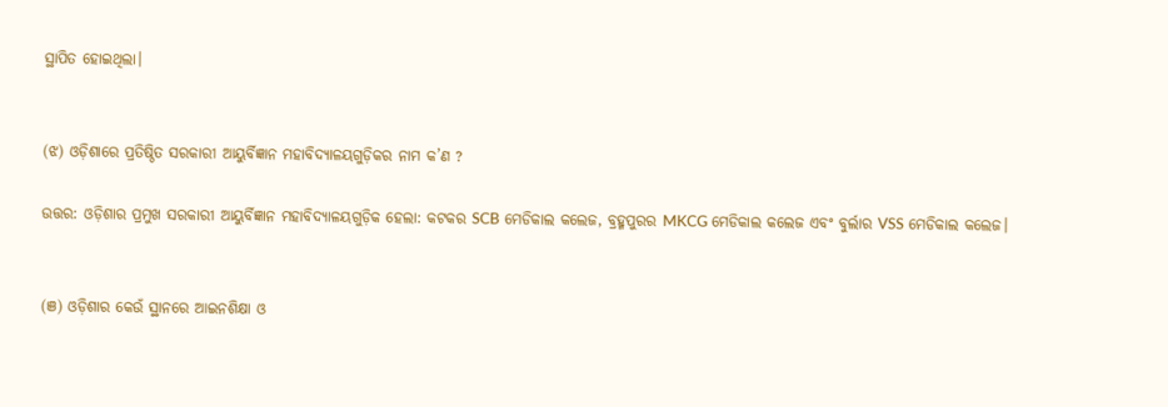ସ୍ଥାପିତ ହୋଇଥିଲା।


(ଝ) ଓଡ଼ିଶାରେ ପ୍ରତିଷ୍ଠିତ ସରକାରୀ ଆୟୁର୍ବିଜ୍ଞାନ ମହାବିଦ୍ୟାଳୟଗୁଡ଼ିକର ନାମ କ’ଣ ?

ଉତ୍ତର: ଓଡ଼ିଶାର ପ୍ରମୁଖ ସରକାରୀ ଆୟୁର୍ବିଜ୍ଞାନ ମହାବିଦ୍ୟାଳୟଗୁଡ଼ିକ ହେଲା: କଟକର SCB ମେଡିକାଲ କଲେଜ, ବ୍ରହ୍ମପୁରର MKCG ମେଡିକାଲ କଲେଜ ଏବଂ ବୁର୍ଲାର VSS ମେଡିକାଲ କଲେଜ।


(ଞ) ଓଡ଼ିଶାର କେଉଁ ସ୍ଥାନରେ ଆଇନଶିକ୍ଷା ଓ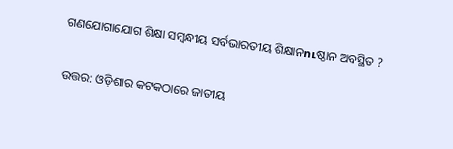ଗଣଯୋଗାଯୋଗ ଶିକ୍ଷା ସମ୍ବନ୍ଧୀୟ ସର୍ବଭାରତୀୟ ଶିକ୍ଷାନուଷ୍ଠାନ ଅବସ୍ଥିତ ?

ଉତ୍ତର: ଓଡ଼ିଶାର କଟକଠାରେ ଜାତୀୟ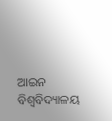ଆଇନ ବିଶ୍ୱବିଦ୍ୟାଳୟ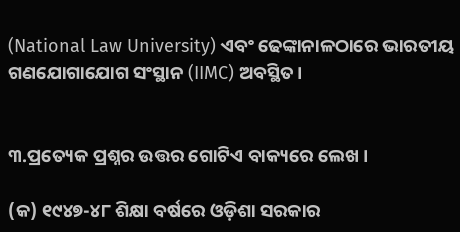(National Law University) ଏବଂ ଢେଙ୍କାନାଳଠାରେ ଭାରତୀୟ ଗଣଯୋଗାଯୋଗ ସଂସ୍ଥାନ (IIMC) ଅବସ୍ଥିତ।


୩.ପ୍ରତ୍ୟେକ ପ୍ରଶ୍ନର ଉତ୍ତର ଗୋଟିଏ ବାକ୍ୟରେ ଲେଖ ।

(କ) ୧୯୪୭-୪୮ ଶିକ୍ଷା ବର୍ଷରେ ଓଡ଼ିଶା ସରକାର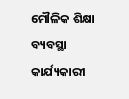ମୌଳିକ ଶିକ୍ଷା ବ୍ୟବସ୍ଥା କାର୍ଯ୍ୟକାରୀ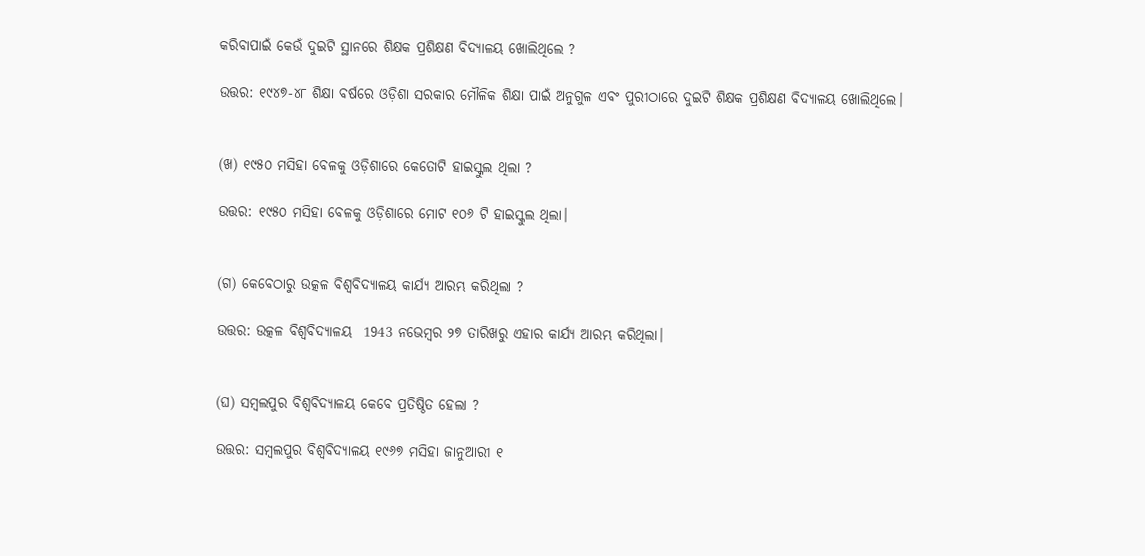କରିବାପାଇଁ କେଉଁ ଦୁଇଟି ସ୍ଥାନରେ ଶିକ୍ଷକ ପ୍ରଶିକ୍ଷଣ ବିଦ୍ୟାଳୟ ଖୋଲିଥିଲେ ?

ଉତ୍ତର: ୧୯୪୭-୪୮ ଶିକ୍ଷା ବର୍ଷରେ ଓଡ଼ିଶା ସରକାର ମୌଳିକ ଶିକ୍ଷା ପାଇଁ ଅନୁଗୁଳ ଏବଂ ପୁରୀଠାରେ ଦୁଇଟି ଶିକ୍ଷକ ପ୍ରଶିକ୍ଷଣ ବିଦ୍ୟାଳୟ ଖୋଲିଥିଲେ।


(ଖ) ୧୯୫୦ ମସିହା ବେଳକୁ ଓଡ଼ିଶାରେ କେତୋଟି ହାଇସ୍କୁଲ ଥିଲା ?

ଉତ୍ତର: ୧୯୫୦ ମସିହା ବେଳକୁ ଓଡ଼ିଶାରେ ମୋଟ ୧୦୬ ଟି ହାଇସ୍କୁଲ ଥିଲା।


(ଗ) କେବେଠାରୁ ଉତ୍କଳ ବିଶ୍ଵବିଦ୍ୟାଳୟ କାର୍ଯ୍ୟ ଆରମ୍ଭ କରିଥିଲା ?

ଉତ୍ତର: ଉତ୍କଳ ବିଶ୍ଵବିଦ୍ୟାଳୟ  1943 ନଭେମ୍ବର ୨୭ ତାରିଖରୁ ଏହାର କାର୍ଯ୍ୟ ଆରମ୍ଭ କରିଥିଲା।


(ଘ) ସମ୍ବଲପୁର ବିଶ୍ଵବିଦ୍ୟାଳୟ କେବେ ପ୍ରତିଷ୍ଠିତ ହେଲା ?

ଉତ୍ତର: ସମ୍ବଲପୁର ବିଶ୍ଵବିଦ୍ୟାଳୟ ୧୯୬୭ ମସିହା ଜାନୁଆରୀ ୧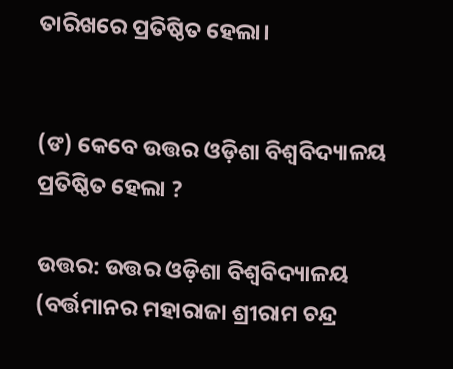ତାରିଖରେ ପ୍ରତିଷ୍ଠିତ ହେଲା।


(ଙ) କେବେ ଉତ୍ତର ଓଡ଼ିଶା ବିଶ୍ଵବିଦ୍ୟାଳୟ ପ୍ରତିଷ୍ଠିତ ହେଲା ?

ଉତ୍ତର: ଉତ୍ତର ଓଡ଼ିଶା ବିଶ୍ଵବିଦ୍ୟାଳୟ (ବର୍ତ୍ତମାନର ମହାରାଜା ଶ୍ରୀରାମ ଚନ୍ଦ୍ର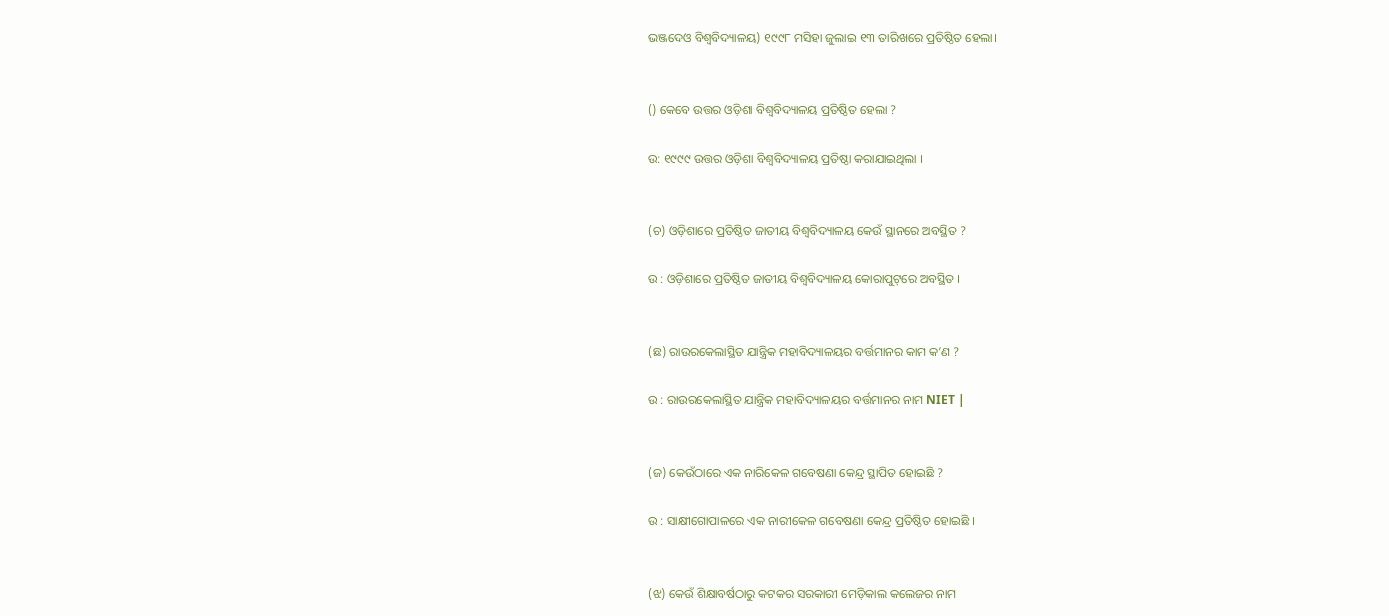ଭଞ୍ଜଦେଓ ବିଶ୍ୱବିଦ୍ୟାଳୟ) ୧୯୯୮ ମସିହା ଜୁଲାଇ ୧୩ ତାରିଖରେ ପ୍ରତିଷ୍ଠିତ ହେଲା।


() କେବେ ଉତ୍ତର ଓଡ଼ିଶା ବିଶ୍ବବିଦ୍ୟାଳୟ ପ୍ରତିଷ୍ଠିତ ହେଲା ?

ଉ: ୧୯୯୯ ଉତ୍ତର ଓଡ଼ିଶା ବିଶ୍ବବିଦ୍ୟାଳୟ ପ୍ରତିଷ୍ଠା କରାଯାଇଥିଲା ।


(ଚ) ଓଡ଼ିଶାରେ ପ୍ରତିଷ୍ଠିତ ଜାତୀୟ ବିଶ୍ବବିଦ୍ୟାଳୟ କେଉଁ ସ୍ଥାନରେ ଅବସ୍ଥିତ ?

ଉ : ଓଡ଼ିଶାରେ ପ୍ରତିଷ୍ଠିତ ଜାତୀୟ ବିଶ୍ବବିଦ୍ୟାଳୟ କୋରାପୁଟ୍‌ରେ ଅବସ୍ଥିତ ।


(ଛ) ରାଉରକେଲାସ୍ଥିତ ଯାନ୍ତ୍ରିକ ମହାବିଦ୍ୟାଳୟର ବର୍ତ୍ତମାନର କାମ କ’ଣ ?

ଉ : ରାଉରକେଲାସ୍ଥିତ ଯାନ୍ତ୍ରିକ ମହାବିଦ୍ୟାଳୟର ବର୍ତ୍ତମାନର ନାମ NIET |


(ଜ) କେଉଁଠାରେ ଏକ ନାରିକେଳ ଗବେଷଣା କେନ୍ଦ୍ର ସ୍ଥାପିତ ହୋଇଛି ?

ଉ : ସାକ୍ଷୀଗୋପାଳରେ ଏକ ନାରୀକେଳ ଗବେଷଣା କେନ୍ଦ୍ର ପ୍ରତିଷ୍ଠିତ ହୋଇଛି ।


(ଝ) କେଉଁ ଶିକ୍ଷାବର୍ଷଠାରୁ କଟକର ସରକାରୀ ମେଡ଼ିକାଲ କଲେଜର ନାମ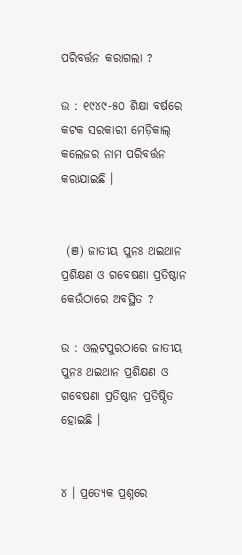ପରିବର୍ତ୍ତନ କରାଗଲା ?

ଉ : ୧୯୪୯-୫୦ ଶିକ୍ଷା ବର୍ଷରେ କଟକ ସରକାରୀ ମେଡ଼ିକାଲ୍ କଲେଜର ନାମ ପରିବର୍ତ୍ତନ କରାଯାଇଛି ।


 (ଞ) ଜାତୀୟ ପୁନଃ ଥଇଥାନ ପ୍ରଶିକ୍ଷଣ ଓ ଗବେଷଣା ପ୍ରତିଷ୍ଠାନ କେଉଁଠାରେ ଅବସ୍ଥିତ ?

ଉ : ଓଲଟପୁରଠାରେ ଜାତୀୟ ପୁନଃ ଥଇଥାନ ପ୍ରଶିକ୍ଷଣ ଓ ଗବେଷଣା ପ୍ରତିଷ୍ଠାନ ପ୍ରତିଷ୍ଠିତ ହୋଇଛି ।


୪ । ପ୍ରତ୍ୟେକ ପ୍ରଶ୍ନରେ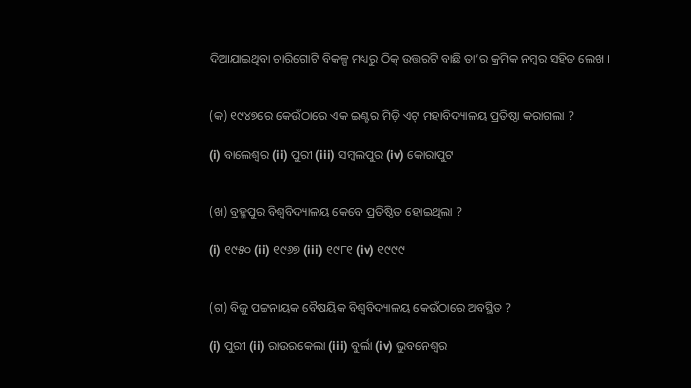ଦିଆଯାଇଥିବା ଚାରିଗୋଟି ବିକଳ୍ପ ମଧ୍ୟରୁ ଠିକ୍ ଉତ୍ତରଟି ବାଛି ତା’ର କ୍ରମିକ ନମ୍ବର ସହିତ ଲେଖ ।


(କ) ୧୯୪୭ରେ କେଉଁଠାରେ ଏକ ଇଣ୍ଟର ମିଡ଼ି ଏଟ୍ ମହାବିଦ୍ୟାଳୟ ପ୍ରତିଷ୍ଠା କରାଗଲା ?

(i) ବାଲେଶ୍ବର (ii) ପୁରୀ (iii) ସମ୍ବଲପୁର (iv) କୋରାପୁଟ


(ଖ) ବ୍ରହ୍ମପୁର ବିଶ୍ୱବିଦ୍ୟାଳୟ କେବେ ପ୍ରତିଷ୍ଠିତ ହୋଇଥିଲା ?

(i) ୧୯୫୦ (ii) ୧୯୬୭ (iii) ୧୯୮୧ (iv) ୧୯୯୯


(ଗ) ବିଜୁ ପଟ୍ଟନାୟକ ବୈଷୟିକ ବିଶ୍ବବିଦ୍ୟାଳୟ କେଉଁଠାରେ ଅବସ୍ଥିତ ?

(i) ପୁରୀ (ii) ରାଉରକେଲା (iii) ବୁର୍ଲା (iv) ଭୁବନେଶ୍ବର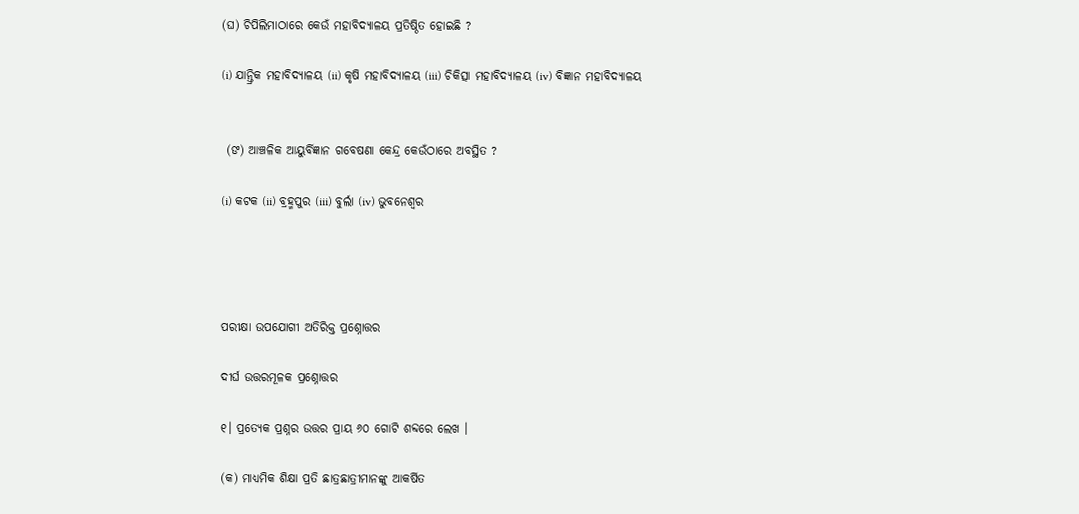(ଘ) ଚିପିଲିମାଠାରେ କେଉଁ ମହାବିଦ୍ୟାଳୟ ପ୍ରତିଷ୍ଠିତ ହୋଇଛି ?

(i) ଯାନ୍ତ୍ରିକ ମହାବିଦ୍ୟାଳୟ (ii) କୃଷି ମହାବିଦ୍ୟାଳୟ (iii) ଚିକିତ୍ସା ମହାବିଦ୍ୟାଳୟ (iv) ବିଜ୍ଞାନ ମହାବିଦ୍ୟାଳୟ


 (ଙ) ଆଞ୍ଚଳିକ ଆୟୁର୍ବିଜ୍ଞାନ ଗବେଷଣା କେନ୍ଦ୍ର କେଉଁଠାରେ ଅବସ୍ଥିତ ?

(i) କଟକ (ii) ବ୍ରହ୍ମପୁର (iii) ବୁର୍ଲା (iv) ଭୁବନେଶ୍ୱର




ପରୀକ୍ଷା ଉପଯୋଗୀ ଅତିରିକ୍ତ ପ୍ରଶ୍ନୋତ୍ତର

ଦୀର୍ଘ ଉତ୍ତରମୂଳକ ପ୍ରଶ୍ନୋତ୍ତର

୧। ପ୍ରତ୍ୟେକ ପ୍ରଶ୍ନର ଉତ୍ତର ପ୍ରାୟ ୬୦ ଗୋଟି ଶବ୍ଦରେ ଲେଖ ।

(କ) ମାଧ୍ୟମିକ ଶିକ୍ଷା ପ୍ରତି ଛାତ୍ରଛାତ୍ରୀମାନଙ୍କୁ ଆକର୍ଷିତ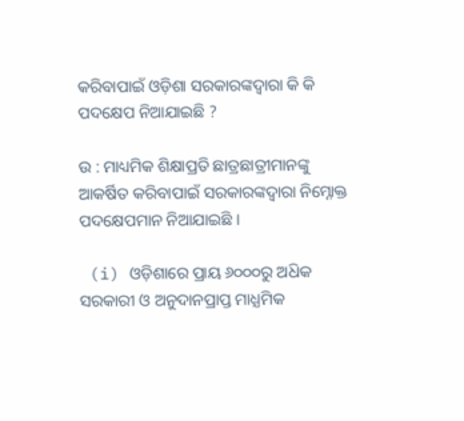କରିବାପାଇଁ ଓଡ଼ିଶା ସରକାରଙ୍କଦ୍ବାରା କି କି ପଦକ୍ଷେପ ନିଆଯାଇଛି ?

ଉ : ମାଧ୍ୟମିକ ଶିକ୍ଷାପ୍ରତି ଛାତ୍ରଛାତ୍ରୀମାନଙ୍କୁ ଆକର୍ଷିତ କରିବାପାଇଁ ସରକାରଙ୍କଦ୍ବାରା ନିମ୍ନୋକ୍ତ ପଦକ୍ଷେପମାନ ନିଆଯାଇଛି ।

 (i) ଓଡ଼ିଶାରେ ପ୍ରାୟ ୬୦୦୦ରୁ ଅଧ‌ିକ ସରକାରୀ ଓ ଅନୁଦାନପ୍ରାପ୍ତ ମାଧ୍ଯମିକ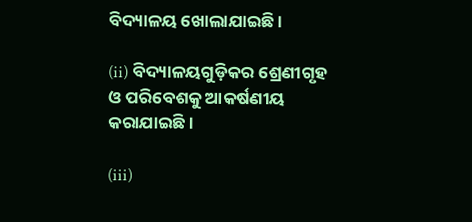ବିଦ୍ୟାଳୟ ଖୋଲାଯାଇଛି ।

(ii) ବିଦ୍ୟାଳୟଗୁଡ଼ିକର ଶ୍ରେଣୀଗୃହ ଓ ପରିବେଶକୁ ଆକର୍ଷଣୀୟ କରାଯାଇଛି ।

(iii)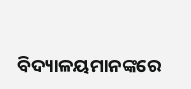ବିଦ୍ୟାଳୟମାନଙ୍କରେ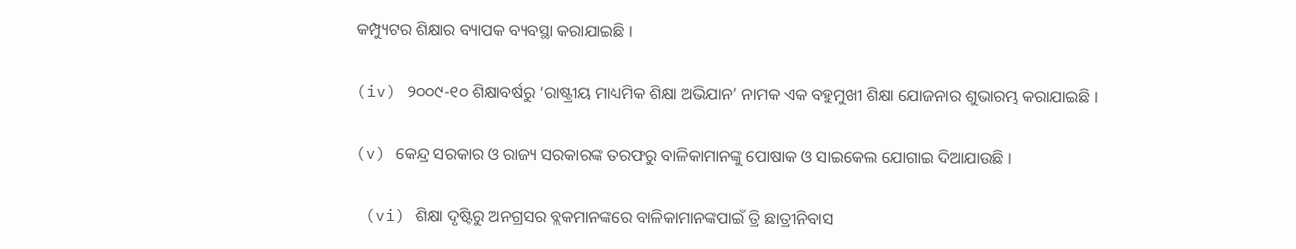କମ୍ପ୍ୟୁଟର ଶିକ୍ଷାର ବ୍ୟାପକ ବ୍ୟବସ୍ଥା କରାଯାଇଛି ।

(iv) ୨୦୦୯-୧୦ ଶିକ୍ଷାବର୍ଷରୁ ‘ରାଷ୍ଟ୍ରୀୟ ମାଧ୍ୟମିକ ଶିକ୍ଷା ଅଭିଯାନ’ ନାମକ ଏକ ବହୁମୁଖୀ ଶିକ୍ଷା ଯୋଜନାର ଶୁଭାରମ୍ଭ କରାଯାଇଛି ।

(v) କେନ୍ଦ୍ର ସରକାର ଓ ରାଜ୍ୟ ସରକାରଙ୍କ ତରଫରୁ ବାଳିକାମାନଙ୍କୁ ପୋଷାକ ଓ ସାଇକେଲ ଯୋଗାଇ ଦିଆଯାଉଛି ।

 (vi) ଶିକ୍ଷା ଦୃଷ୍ଟିରୁ ଅନଗ୍ରସର ବ୍ଲକମାନଙ୍କରେ ବାଳିକାମାନଙ୍କପାଇଁ ତ୍ରି ଛାତ୍ରୀନିବାସ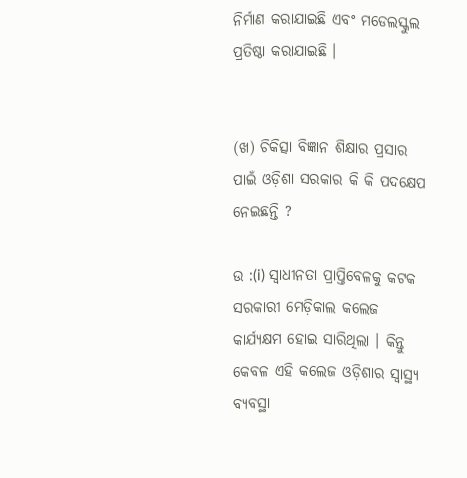ନିର୍ମାଣ କରାଯାଇଛି ଏବଂ ମଡେଲସ୍କୁଲ ପ୍ରତିଷ୍ଠା କରାଯାଇଛି ।


(ଖ) ଚିକିତ୍ସା ବିଜ୍ଞାନ ଶିକ୍ଷାର ପ୍ରସାର ପାଇଁ ଓଡ଼ିଶା ସରକାର କି କି ପଦକ୍ଷେପ ନେଇଛନ୍ତି ?

ଉ :(i) ସ୍ଵାଧୀନତା ପ୍ରାପ୍ତିବେଳକୁ କଟକ ସରକାରୀ ମେଡ଼ିକାଲ କଲେଜ କାର୍ଯ୍ୟକ୍ଷମ ହୋଇ ସାରିଥିଲା । କିନ୍ତୁ କେବଳ ଏହି କଲେଜ ଓଡ଼ିଶାର ସ୍ୱାସ୍ଥ୍ୟ ବ୍ୟବସ୍ଥା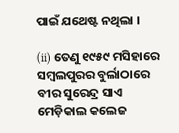ପାଇଁ ଯଥେଷ୍ଟ ନଥିଲା ।

(ii) ତେଣୁ ୧୯୫୯ ମସିହାରେ ସମ୍ବଲପୁରର ବୁର୍ଲାଠାରେ ବୀର ସୁରେନ୍ଦ୍ର ସାଏ ମେଡ଼ିକାଲ କଲେଜ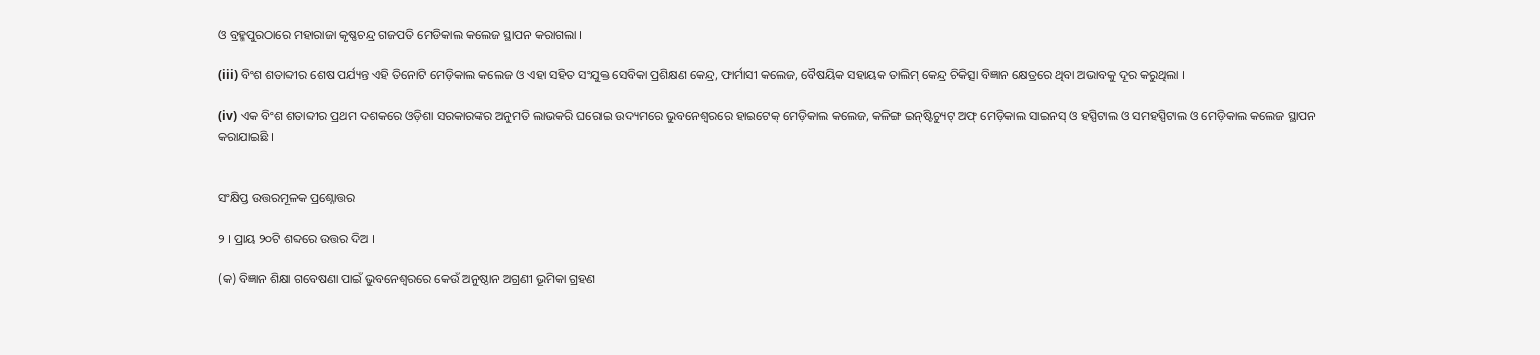ଓ ବ୍ରହ୍ମପୁରଠାରେ ମହାରାଜା କୃଷ୍ଣଚନ୍ଦ୍ର ଗଜପତି ମେଡିକାଲ କଲେଜ ସ୍ଥାପନ କରାଗଲା ।

(iii) ବିଂଶ ଶତାବ୍ଦୀର ଶେଷ ପର୍ଯ୍ୟନ୍ତ ଏହି ତିନୋଟି ମେଡ଼ିକାଲ କଲେଜ ଓ ଏହା ସହିତ ସଂଯୁକ୍ତ ସେବିକା ପ୍ରଶିକ୍ଷଣ କେନ୍ଦ୍ର, ଫାର୍ମାସୀ କଲେଜ, ବୈଷୟିକ ସହାୟକ ତାଲିମ୍ କେନ୍ଦ୍ର ଚିକିତ୍ସା ବିଜ୍ଞାନ କ୍ଷେତ୍ରରେ ଥିବା ଅଭାବକୁ ଦୂର କରୁଥିଲା ।

(iv) ଏକ ବିଂଶ ଶତାବ୍ଦୀର ପ୍ରଥମ ଦଶକରେ ଓଡ଼ିଶା ସରକାରଙ୍କର ଅନୁମତି ଲାଭକରି ଘରୋଇ ଉଦ୍ୟମରେ ଭୁବନେଶ୍ୱରରେ ହାଇଟେକ୍ ମେଡ଼ିକାଲ କଲେଜ, କଳିଙ୍ଗ ଇନ୍‌ଷ୍ଟିଚ୍ୟୁଟ୍ ଅଫ୍ ମେଡ଼ିକାଲ ସାଇନସ୍ ଓ ହସ୍ପିଟାଲ ଓ ସମହସ୍ପିଟାଲ ଓ ମେଡ଼ିକାଲ କଲେଜ ସ୍ଥାପନ କରାଯାଇଛି ।


ସଂକ୍ଷିପ୍ତ ଉତ୍ତରମୂଳକ ପ୍ରଶ୍ନୋତ୍ତର

୨ । ପ୍ରାୟ ୨୦ଟି ଶବ୍ଦରେ ଉତ୍ତର ଦିଅ ।

(କ) ବିଜ୍ଞାନ ଶିକ୍ଷା ଗବେଷଣା ପାଇଁ ଭୁବନେଶ୍ବରରେ କେଉଁ ଅନୁଷ୍ଠାନ ଅଗ୍ରଣୀ ଭୂମିକା ଗ୍ରହଣ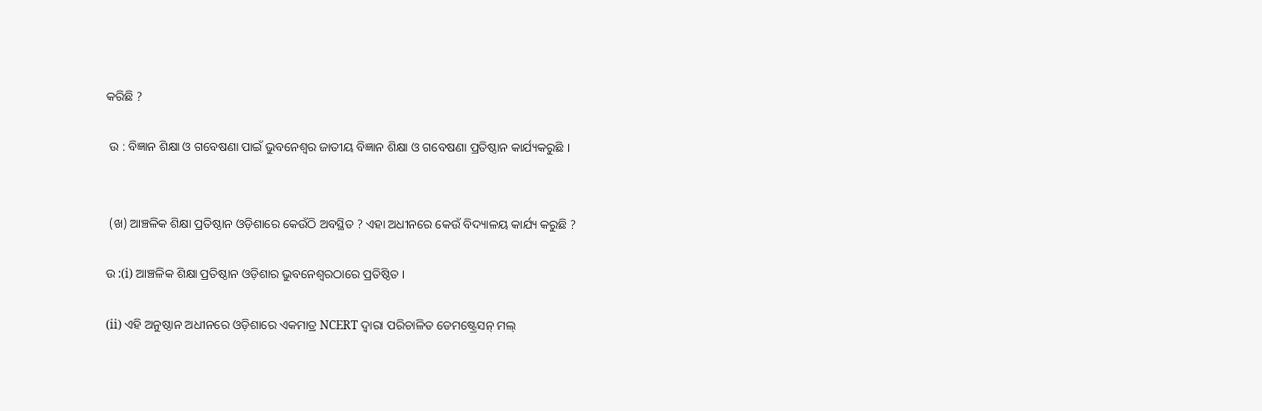କରିଛି ?

 ଉ : ବିଜ୍ଞାନ ଶିକ୍ଷା ଓ ଗବେଷଣା ପାଇଁ ଭୁବନେଶ୍ଵର ଜାତୀୟ ବିଜ୍ଞାନ ଶିକ୍ଷା ଓ ଗବେଷଣା ପ୍ରତିଷ୍ଠାନ କାର୍ଯ୍ୟକରୁଛି ।


 (ଖ) ଆଞ୍ଚଳିକ ଶିକ୍ଷା ପ୍ରତିଷ୍ଠାନ ଓଡ଼ିଶାରେ କେଉଁଠି ଅବସ୍ଥିତ ? ଏହା ଅଧୀନରେ କେଉଁ ବିଦ୍ୟାଳୟ କାର୍ଯ୍ୟ କରୁଛି ?

ଉ :(i) ଆଞ୍ଚଳିକ ଶିକ୍ଷା ପ୍ରତିଷ୍ଠାନ ଓଡ଼ିଶାର ଭୁବନେଶ୍ବରଠାରେ ପ୍ରତିଷ୍ଠିତ ।

(ii) ଏହି ଅନୁଷ୍ଠାନ ଅଧୀନରେ ଓଡ଼ିଶାରେ ଏକମାତ୍ର NCERT ଦ୍ବାରା ପରିଚାଳିତ ଡେମଷ୍ଟ୍ରେସନ୍ ମଲ୍‌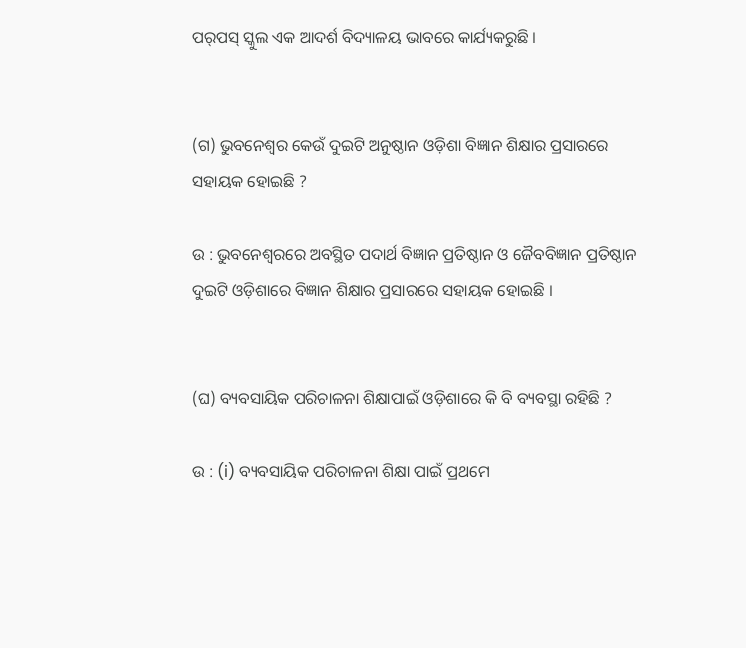ପର୍‌ପସ୍ ସ୍କୁଲ ଏକ ଆଦର୍ଶ ବିଦ୍ୟାଳୟ ଭାବରେ କାର୍ଯ୍ୟକରୁଛି ।


(ଗ) ଭୁବନେଶ୍ବର କେଉଁ ଦୁଇଟି ଅନୁଷ୍ଠାନ ଓଡ଼ିଶା ବିଜ୍ଞାନ ଶିକ୍ଷାର ପ୍ରସାରରେ ସହାୟକ ହୋଇଛି ?

ଉ : ଭୁବନେଶ୍ବରରେ ଅବସ୍ଥିତ ପଦାର୍ଥ ବିଜ୍ଞାନ ପ୍ରତିଷ୍ଠାନ ଓ ଜୈବବିଜ୍ଞାନ ପ୍ରତିଷ୍ଠାନ ଦୁଇଟି ଓଡ଼ିଶାରେ ବିଜ୍ଞାନ ଶିକ୍ଷାର ପ୍ରସାରରେ ସହାୟକ ହୋଇଛି ।


(ଘ) ବ୍ୟବସାୟିକ ପରିଚାଳନା ଶିକ୍ଷାପାଇଁ ଓଡ଼ିଶାରେ କି ବି ବ୍ୟବସ୍ଥା ରହିଛି ?

ଉ : (i) ବ୍ୟବସାୟିକ ପରିଚାଳନା ଶିକ୍ଷା ପାଇଁ ପ୍ରଥମେ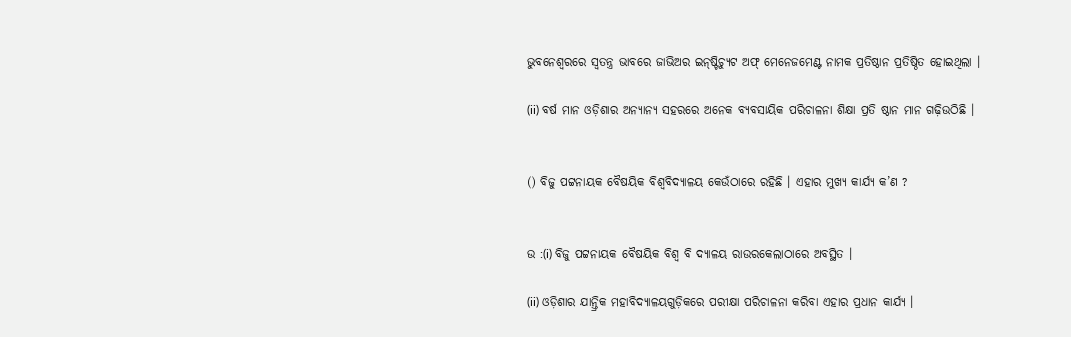ଭୁବନେଶ୍ଵରରେ ସ୍ଵତନ୍ତ୍ର ଭାବରେ ଜାଭିଅର ଇନ୍‌ଷ୍ଟିଚ୍ୟୁଟ ଅଫ୍ ମେନେଜମେଣ୍ଟ ନାମକ ପ୍ରତିଷ୍ଠାନ ପ୍ରତିଷ୍ଠିତ ହୋଇଥିଲା ।

(ii) ବର୍ଷ ମାନ ଓଡ଼ିଶାର ଅନ୍ୟାନ୍ୟ ସହରରେ ଅନେକ ବ୍ୟବସାୟିକ ପରିଚାଳନା ଶିକ୍ଷା ପ୍ରତି ଷ୍ଠାନ ମାନ ଗଢ଼ିଉଠିଛି ।


() ବିଜୁ ପଟ୍ଟନାୟକ ବୈଷୟିକ ବିଶ୍ବବିଦ୍ୟାଳୟ କେଉଁଠାରେ ରହିଛି । ଏହାର ମୁଖ୍ୟ କାର୍ଯ୍ୟ କ’ଣ ?


ଉ :(i) ବିଜୁ ପଟ୍ଟନାୟକ ବୈଷୟିକ ବିଶ୍ବ ବି ଦ୍ୟାଳୟ ରାଉରକେଲାଠାରେ ଅବସ୍ଥିତ ।

(ii) ଓଡ଼ିଶାର ଯାନ୍ତ୍ରିକ ମହାବିଦ୍ୟାଳୟଗୁଡ଼ିକରେ ପରୀକ୍ଷା ପରିଚାଳନା କରିବା ଏହାର ପ୍ରଧାନ କାର୍ଯ୍ୟ ।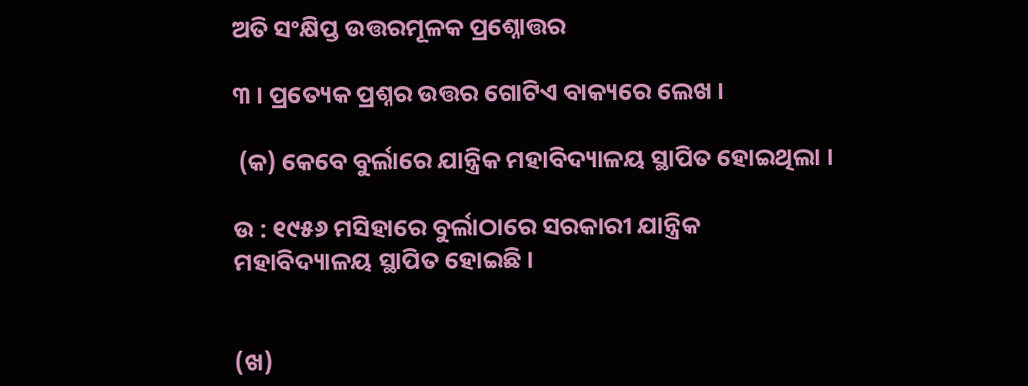ଅତି ସଂକ୍ଷିପ୍ତ ଉତ୍ତରମୂଳକ ପ୍ରଶ୍ନୋତ୍ତର

୩ । ପ୍ରତ୍ୟେକ ପ୍ରଶ୍ନର ଉତ୍ତର ଗୋଟିଏ ବାକ୍ୟରେ ଲେଖ ।

 (କ) କେବେ ବୁର୍ଲାରେ ଯାନ୍ତ୍ରିକ ମହାବିଦ୍ୟାଳୟ ସ୍ଥାପିତ ହୋଇଥିଲା ।

ଉ : ୧୯୫୬ ମସିହାରେ ବୁର୍ଲାଠାରେ ସରକାରୀ ଯାନ୍ତ୍ରିକ ମହାବିଦ୍ୟାଳୟ ସ୍ଥାପିତ ହୋଇଛି ।


(ଖ)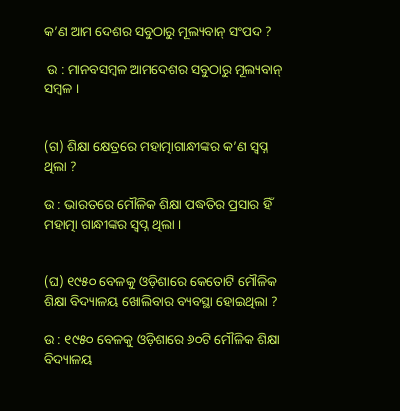କ’ଣ ଆମ ଦେଶର ସବୁଠାରୁ ମୂଲ୍ୟବାନ୍ ସଂପଦ ?

 ଉ : ମାନବସମ୍ବଳ ଆମଦେଶର ସବୁଠାରୁ ମୂଲ୍ୟବାନ୍ ସମ୍ବଳ ।


(ଗ) ଶିକ୍ଷା କ୍ଷେତ୍ରରେ ମହାତ୍ମାଗାନ୍ଧୀଙ୍କର କ’ଣ ସ୍ଵପ୍ନ ଥିଲା ?

ଉ : ଭାରତରେ ମୌଳିକ ଶିକ୍ଷା ପଦ୍ଧତିର ପ୍ରସାର ହିଁ ମହାତ୍ମା ଗାନ୍ଧୀଙ୍କର ସ୍ଵପ୍ନ ଥିଲା ।


(ଘ) ୧୯୫୦ ବେଳକୁ ଓଡ଼ିଶାରେ କେତୋଟି ମୌଳିକ ଶିକ୍ଷା ବିଦ୍ୟାଳୟ ଖୋଲିବାର ବ୍ୟବସ୍ଥା ହୋଇଥିଲା ?

ଉ : ୧୯୫୦ ବେଳକୁ ଓଡ଼ିଶାରେ ୬୦ଟି ମୌଳିକ ଶିକ୍ଷା ବିଦ୍ୟାଳୟ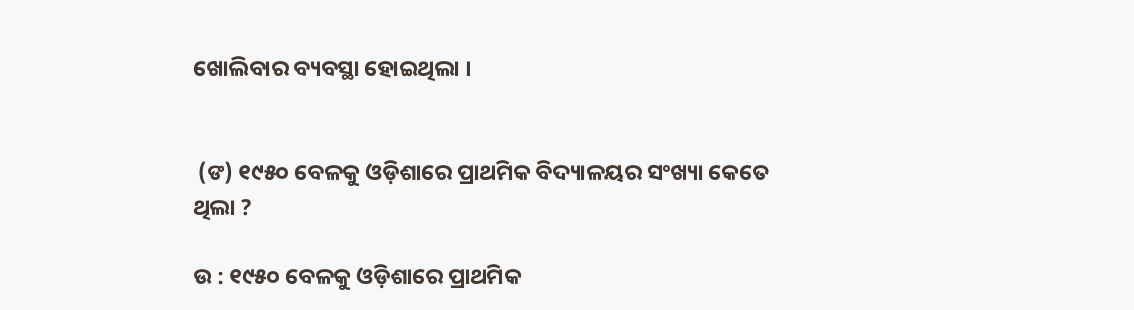ଖୋଲିବାର ବ୍ୟବସ୍ଥା ହୋଇଥିଲା ।


 (ଙ) ୧୯୫୦ ବେଳକୁ ଓଡ଼ିଶାରେ ପ୍ରାଥମିକ ବିଦ୍ୟାଳୟର ସଂଖ୍ୟା କେତେ ଥିଲା ?

ଉ : ୧୯୫୦ ବେଳକୁ ଓଡ଼ିଶାରେ ପ୍ରାଥମିକ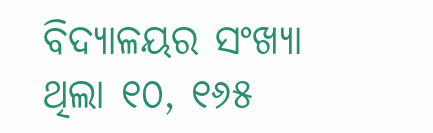ବିଦ୍ୟାଳୟର ସଂଖ୍ୟା ଥିଲା ୧୦, ୧୬୫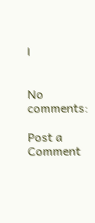।


No comments:

Post a Comment